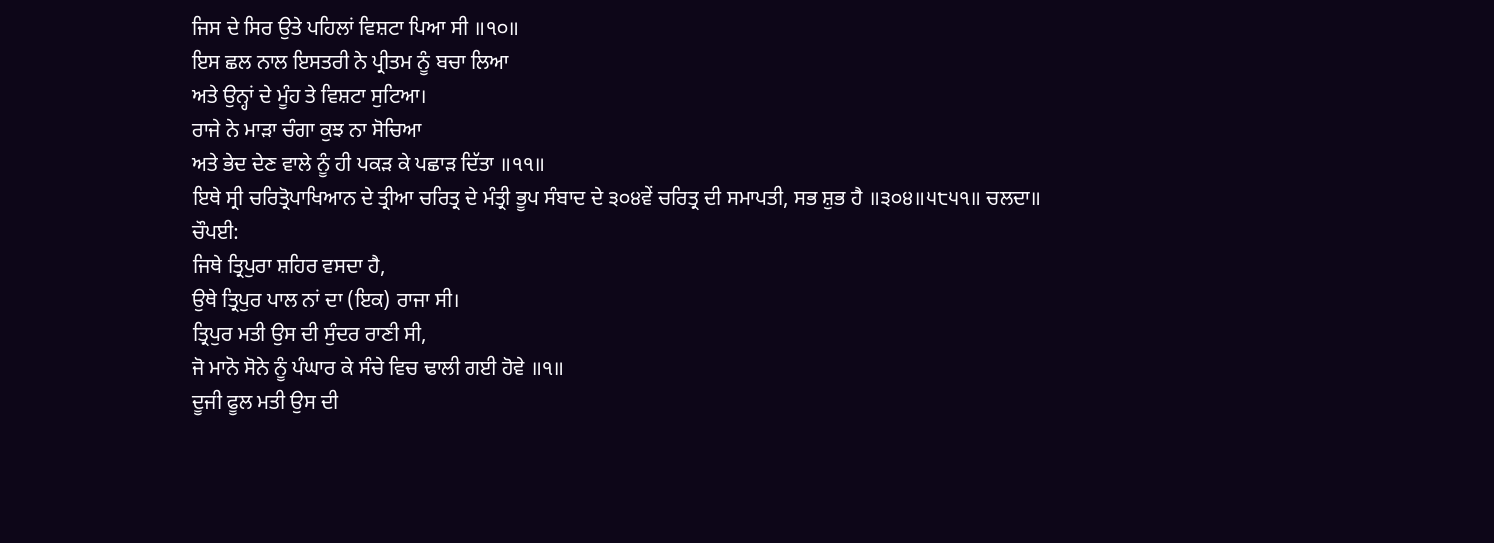ਜਿਸ ਦੇ ਸਿਰ ਉਤੇ ਪਹਿਲਾਂ ਵਿਸ਼ਟਾ ਪਿਆ ਸੀ ॥੧੦॥
ਇਸ ਛਲ ਨਾਲ ਇਸਤਰੀ ਨੇ ਪ੍ਰੀਤਮ ਨੂੰ ਬਚਾ ਲਿਆ
ਅਤੇ ਉਨ੍ਹਾਂ ਦੇ ਮੂੰਹ ਤੇ ਵਿਸ਼ਟਾ ਸੁਟਿਆ।
ਰਾਜੇ ਨੇ ਮਾੜਾ ਚੰਗਾ ਕੁਝ ਨਾ ਸੋਚਿਆ
ਅਤੇ ਭੇਦ ਦੇਣ ਵਾਲੇ ਨੂੰ ਹੀ ਪਕੜ ਕੇ ਪਛਾੜ ਦਿੱਤਾ ॥੧੧॥
ਇਥੇ ਸ੍ਰੀ ਚਰਿਤ੍ਰੋਪਾਖਿਆਨ ਦੇ ਤ੍ਰੀਆ ਚਰਿਤ੍ਰ ਦੇ ਮੰਤ੍ਰੀ ਭੂਪ ਸੰਬਾਦ ਦੇ ੩੦੪ਵੇਂ ਚਰਿਤ੍ਰ ਦੀ ਸਮਾਪਤੀ, ਸਭ ਸ਼ੁਭ ਹੈ ॥੩੦੪॥੫੮੫੧॥ ਚਲਦਾ॥
ਚੌਪਈ:
ਜਿਥੇ ਤ੍ਰਿਪੁਰਾ ਸ਼ਹਿਰ ਵਸਦਾ ਹੈ,
ਉਥੇ ਤ੍ਰਿਪੁਰ ਪਾਲ ਨਾਂ ਦਾ (ਇਕ) ਰਾਜਾ ਸੀ।
ਤ੍ਰਿਪੁਰ ਮਤੀ ਉਸ ਦੀ ਸੁੰਦਰ ਰਾਣੀ ਸੀ,
ਜੋ ਮਾਨੋ ਸੋਨੇ ਨੂੰ ਪੰਘਾਰ ਕੇ ਸੰਚੇ ਵਿਚ ਢਾਲੀ ਗਈ ਹੋਵੇ ॥੧॥
ਦੂਜੀ ਫੂਲ ਮਤੀ ਉਸ ਦੀ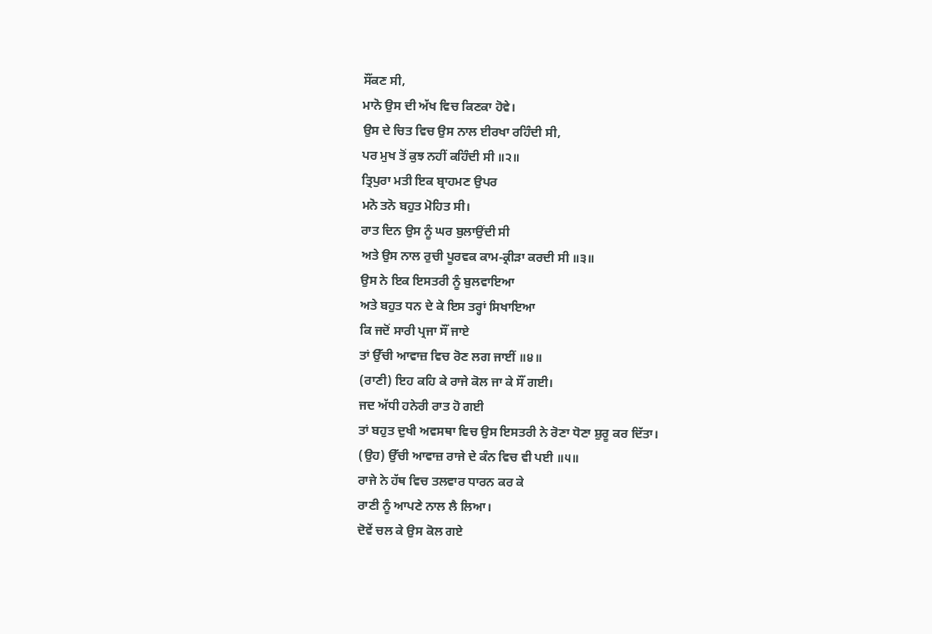ਸੌਂਕਣ ਸੀ,
ਮਾਨੋ ਉਸ ਦੀ ਅੱਖ ਵਿਚ ਕਿਣਕਾ ਹੋਵੇ।
ਉਸ ਦੇ ਚਿਤ ਵਿਚ ਉਸ ਨਾਲ ਈਰਖਾ ਰਹਿੰਦੀ ਸੀ,
ਪਰ ਮੁਖ ਤੋਂ ਕੁਝ ਨਹੀਂ ਕਹਿੰਦੀ ਸੀ ॥੨॥
ਤ੍ਰਿਪੁਰਾ ਮਤੀ ਇਕ ਬ੍ਰਾਹਮਣ ਉਪਰ
ਮਨੋ ਤਨੋ ਬਹੁਤ ਮੋਹਿਤ ਸੀ।
ਰਾਤ ਦਿਨ ਉਸ ਨੂੰ ਘਰ ਬੁਲਾਉਂਦੀ ਸੀ
ਅਤੇ ਉਸ ਨਾਲ ਰੁਚੀ ਪੂਰਵਕ ਕਾਮ-ਕ੍ਰੀੜਾ ਕਰਦੀ ਸੀ ॥੩॥
ਉਸ ਨੇ ਇਕ ਇਸਤਰੀ ਨੂੰ ਬੁਲਵਾਇਆ
ਅਤੇ ਬਹੁਤ ਧਨ ਦੇ ਕੇ ਇਸ ਤਰ੍ਹਾਂ ਸਿਖਾਇਆ
ਕਿ ਜਦੋਂ ਸਾਰੀ ਪ੍ਰਜਾ ਸੌਂ ਜਾਏ
ਤਾਂ ਉੱਚੀ ਆਵਾਜ਼ ਵਿਚ ਰੋਣ ਲਗ ਜਾਈਂ ॥੪॥
(ਰਾਣੀ) ਇਹ ਕਹਿ ਕੇ ਰਾਜੇ ਕੋਲ ਜਾ ਕੇ ਸੌਂ ਗਈ।
ਜਦ ਅੱਧੀ ਹਨੇਰੀ ਰਾਤ ਹੋ ਗਈ
ਤਾਂ ਬਹੁਤ ਦੁਖੀ ਅਵਸਥਾ ਵਿਚ ਉਸ ਇਸਤਰੀ ਨੇ ਰੋਣਾ ਧੋਣਾ ਸ਼ੁਰੂ ਕਰ ਦਿੱਤਾ।
(ਉਹ) ਉੱਚੀ ਆਵਾਜ਼ ਰਾਜੇ ਦੇ ਕੰਨ ਵਿਚ ਵੀ ਪਈ ॥੫॥
ਰਾਜੇ ਨੇ ਹੱਥ ਵਿਚ ਤਲਵਾਰ ਧਾਰਨ ਕਰ ਕੇ
ਰਾਣੀ ਨੂੰ ਆਪਣੇ ਨਾਲ ਲੈ ਲਿਆ।
ਦੋਵੇਂ ਚਲ ਕੇ ਉਸ ਕੋਲ ਗਏ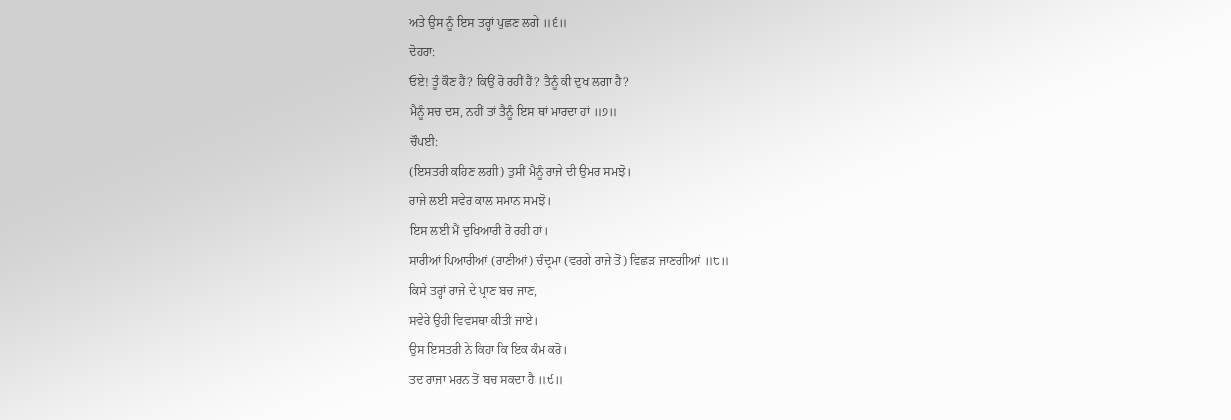ਅਤੇ ਉਸ ਨੂੰ ਇਸ ਤਰ੍ਹਾਂ ਪੁਛਣ ਲਗੇ ॥੬॥
ਦੋਹਰਾ:
ਓਏ! ਤੂੰ ਕੌਣ ਹੈਂ? ਕਿਉਂ ਰੋ ਰਹੀਂ ਹੈਂ? ਤੈਨੂੰ ਕੀ ਦੁਖ ਲਗਾ ਹੈ?
ਮੈਨੂੰ ਸਚ ਦਸ, ਨਹੀਂ ਤਾਂ ਤੈਨੂੰ ਇਸ ਥਾਂ ਮਾਰਦਾ ਹਾਂ ॥੭॥
ਚੌਪਈ:
(ਇਸਤਰੀ ਕਹਿਣ ਲਗੀ) ਤੁਸੀਂ ਮੈਨੂੰ ਰਾਜੇ ਦੀ ਉਮਰ ਸਮਝੋ।
ਰਾਜੇ ਲਈ ਸਵੇਰ ਕਾਲ ਸਮਾਨ ਸਮਝੋ।
ਇਸ ਲਈ ਮੈਂ ਦੁਖਿਆਰੀ ਰੋ ਰਹੀ ਹਾਂ।
ਸਾਰੀਆਂ ਪਿਆਰੀਆਂ (ਰਾਣੀਆਂ) ਚੰਦ੍ਰਮਾ (ਵਰਗੇ ਰਾਜੇ ਤੋਂ) ਵਿਛੜ ਜਾਣਗੀਆਂ ॥੮॥
ਕਿਸੇ ਤਰ੍ਹਾਂ ਰਾਜੇ ਦੇ ਪ੍ਰਾਣ ਬਚ ਜਾਣ,
ਸਵੇਰੇ ਉਹੀ ਵਿਵਸਥਾ ਕੀਤੀ ਜਾਏ।
ਉਸ ਇਸਤਰੀ ਨੇ ਕਿਹਾ ਕਿ ਇਕ ਕੰਮ ਕਰੋ।
ਤਦ ਰਾਜਾ ਮਰਨ ਤੋਂ ਬਚ ਸਕਦਾ ਹੈ ॥੯॥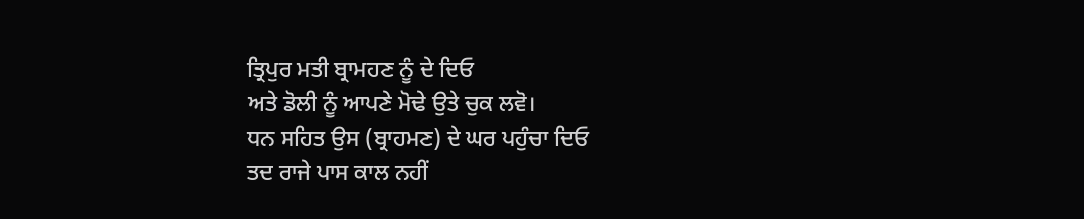ਤ੍ਰਿਪੁਰ ਮਤੀ ਬ੍ਰਾਮਹਣ ਨੂੰ ਦੇ ਦਿਓ
ਅਤੇ ਡੋਲੀ ਨੂੰ ਆਪਣੇ ਮੋਢੇ ਉਤੇ ਚੁਕ ਲਵੋ।
ਧਨ ਸਹਿਤ ਉਸ (ਬ੍ਰਾਹਮਣ) ਦੇ ਘਰ ਪਹੁੰਚਾ ਦਿਓ
ਤਦ ਰਾਜੇ ਪਾਸ ਕਾਲ ਨਹੀਂ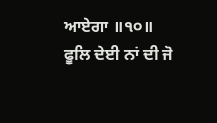ਆਏਗਾ ॥੧੦॥
ਫੂਲਿ ਦੇਈ ਨਾਂ ਦੀ ਜੋ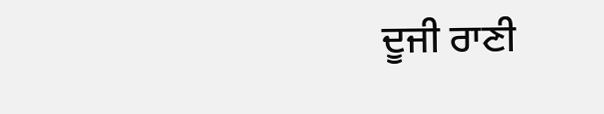ਦੂਜੀ ਰਾਣੀ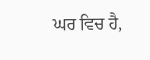ਘਰ ਵਿਚ ਹੈ,